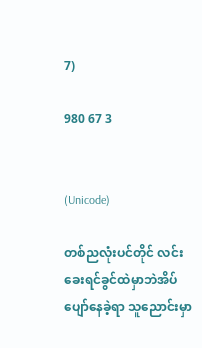7)

980 67 3


(Unicode)

တစ်ညလုံးပင်တိုင် လင်းခေးရင်ခွင်ထဲမှာဘဲအိပ်ပျော်နေခဲ့ရာ သူညောင်းမှာ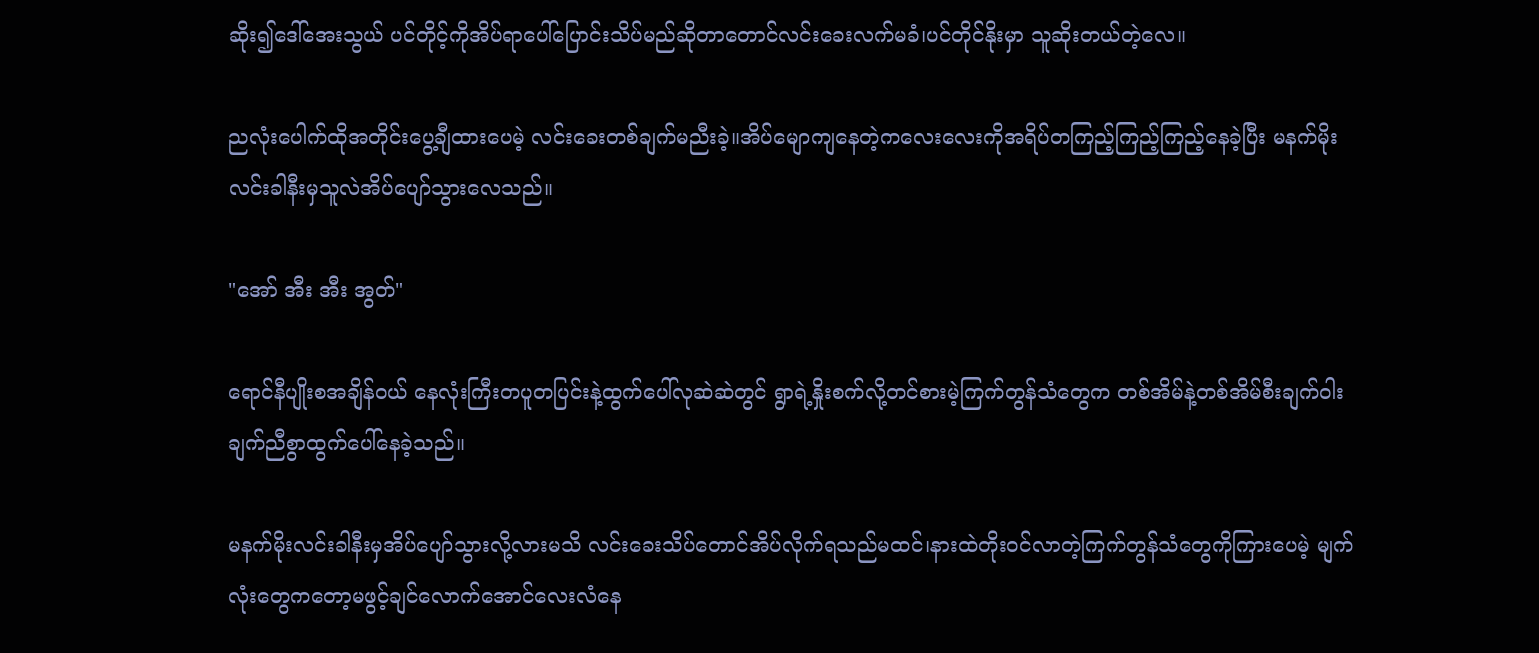ဆိုး၍ဒေါ်အေးသွယ် ပင်တိုင့်ကိုအိပ်ရာပေါ်ပြောင်းသိပ်မည်ဆိုတာတောင်လင်းခေးလက်မခံ၊ပင်တိုင်နိုးမှာ သူဆိုးတယ်တဲ့လေ။

ညလုံးပေါက်ထိုအတိုင်းပွေ့ချီထားပေမဲ့ လင်းခေးတစ်ချက်မညီးခဲ့။အိပ်မျောကျနေတဲ့ကလေးလေးကိုအရိပ်တကြည့်ကြည့်ကြည့်နေခဲ့ပြီး မနက်မိုးလင်းခါနီးမှသူလဲအိပ်ပျော်သွားလေသည်။

"အော် အီး အီး အွတ်"

ရောင်နီပျိုးစအချိန်ဝယ် နေလုံးကြီးတပူတပြင်းနဲ့ထွက်ပေါ်လုဆဲဆဲတွင် ရွာရဲ့နှိုးစက်လို့တင်စားမဲ့ကြက်တွန်သံတွေက တစ်အိမ်နဲ့တစ်အိမ်စီးချက်ဝါးချက်ညီစွာထွက်ပေါ်နေခဲ့သည်။

မနက်မိုးလင်းခါနီးမှအိပ်ပျော်သွားလို့လားမသိ လင်းခေးသိပ်တောင်အိပ်လိုက်ရသည်မထင်၊နားထဲတိုးဝင်လာတဲ့ကြက်တွန်သံတွေကိုကြားပေမဲ့ မျက်လုံးတွေကတော့မဖွင့်ချင်လောက်အောင်လေးလံနေ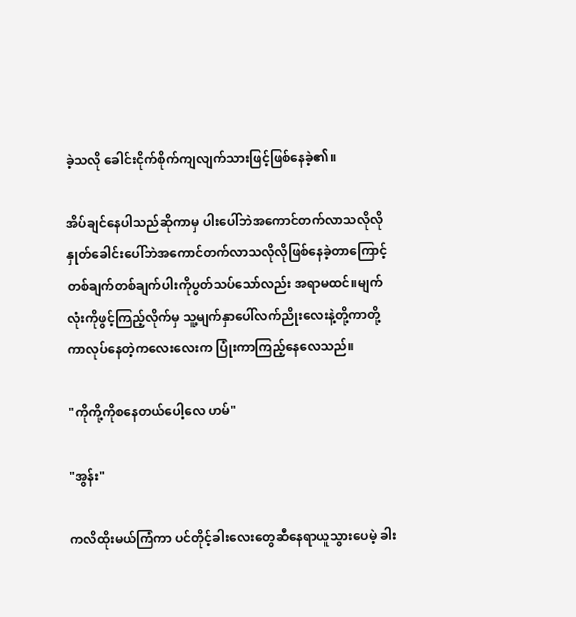ခဲ့သလို ခေါင်းငိုက်စိုက်ကျလျက်သားဖြင့်ဖြစ်နေခဲ့၏။

အိပ်ချင်နေပါသည်ဆိုကာမှ ပါးပေါ်ဘဲအကောင်တက်လာသလိုလို နှုတ်ခေါင်းပေါ်ဘဲအကောင်တက်လာသလိုလိုဖြစ်နေခဲ့တာကြောင့် တစ်ချက်တစ်ချက်ပါးကိုပွတ်သပ်သော်လည်း အရာမထင်။မျက်လုံးကိုဖွင့်ကြည့်လိုက်မှ သူ့မျက်နှာပေါ်လက်ညိုးလေးနဲ့တို့ကာတို့ကာလုပ်နေတဲ့ကလေးလေးက ပြုံးကာကြည့်နေလေသည်။

"ကိုကို့ကိုစနေတယ်ပေါ့လေ ဟမ်"

"အွန်း"

ကလိထိုးမယ်ကြံကာ ပင်တိုင့်ခါးလေးတွေဆီနေရာယူသွားပေမဲ့ ခါး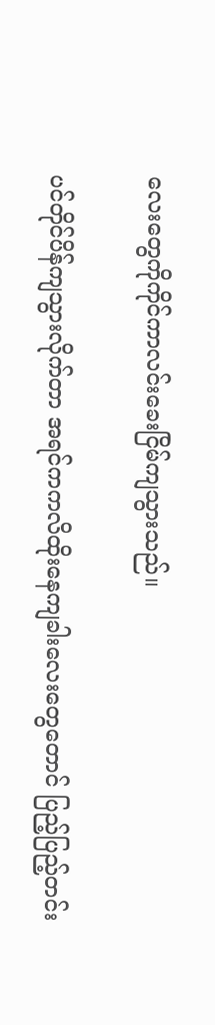လေးတွေကိုကိုင်ကာလင်းခေးငြိမ်ကျသွားသည်။

ပင်တိုင်ပိန်ကျသွားလိုက်တာ အရင်ကကလိထိုးနေကျခါးလေးတွေတောင် ပြည့်ပြည့်တင်း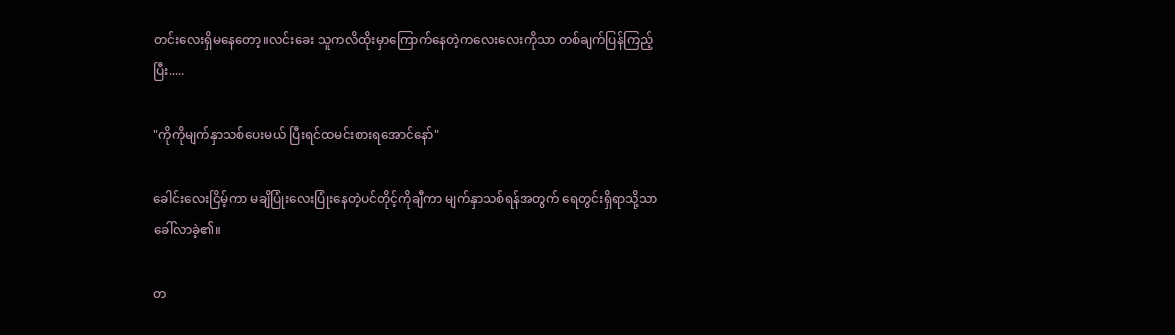တင်းလေးရှိမနေတော့။လင်းခေး သူကလိထိုးမှာကြောက်နေတဲ့ကလေးလေးကိုသာ တစ်ချက်ပြန်ကြည့်ပြီး.....

"ကိုကိုမျက်နှာသစ်ပေးမယ် ပြီးရင်ထမင်းစားရအောင်နော်"

ခေါင်းလေးငြိမ့်ကာ မချိပြုံးလေးပြုံးနေတဲ့ပင်တိုင့်ကိုချီကာ မျက်နှာသစ်ရန်အတွက် ရေတွင်းရှိရာသို့သာခေါ်လာခဲ့၏။

တ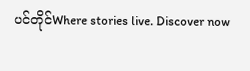ပင်တိုင်Where stories live. Discover now